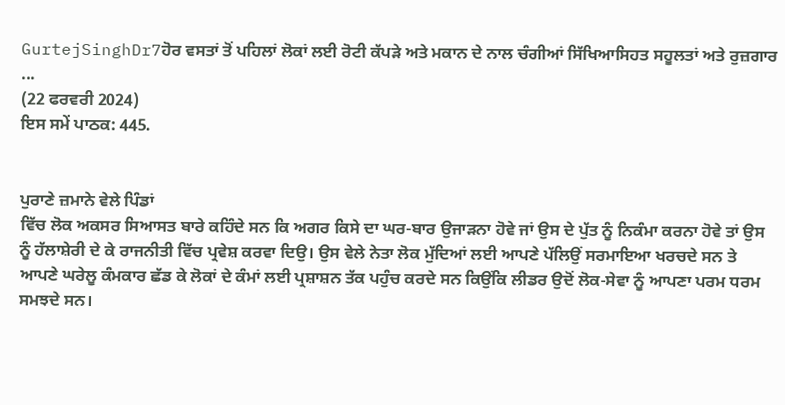GurtejSinghDr7ਹੋਰ ਵਸਤਾਂ ਤੋਂ ਪਹਿਲਾਂ ਲੋਕਾਂ ਲਈ ਰੋਟੀ ਕੱਪੜੇ ਅਤੇ ਮਕਾਨ ਦੇ ਨਾਲ ਚੰਗੀਆਂ ਸਿੱਖਿਆਸਿਹਤ ਸਹੂਲਤਾਂ ਅਤੇ ਰੁਜ਼ਗਾਰ ...
(22 ਫਰਵਰੀ 2024)
ਇਸ ਸਮੇਂ ਪਾਠਕ: 445.


ਪੁਰਾਣੇ ਜ਼ਮਾਨੇ ਵੇਲੇ ਪਿੰਡਾਂ
ਵਿੱਚ ਲੋਕ ਅਕਸਰ ਸਿਆਸਤ ਬਾਰੇ ਕਹਿੰਦੇ ਸਨ ਕਿ ਅਗਰ ਕਿਸੇ ਦਾ ਘਰ-ਬਾਰ ਉਜਾੜਨਾ ਹੋਵੇ ਜਾਂ ਉਸ ਦੇ ਪੁੱਤ ਨੂੰ ਨਿਕੰਮਾ ਕਰਨਾ ਹੋਵੇ ਤਾਂ ਉਸ ਨੂੰ ਹੱਲਾਸ਼ੇਰੀ ਦੇ ਕੇ ਰਾਜਨੀਤੀ ਵਿੱਚ ਪ੍ਰਵੇਸ਼ ਕਰਵਾ ਦਿਉ। ਉਸ ਵੇਲੇ ਨੇਤਾ ਲੋਕ ਮੁੱਦਿਆਂ ਲਈ ਆਪਣੇ ਪੱਲਿਉਂ ਸਰਮਾਇਆ ਖਰਚਦੇ ਸਨ ਤੇ ਆਪਣੇ ਘਰੇਲੂ ਕੰਮਕਾਰ ਛੱਡ ਕੇ ਲੋਕਾਂ ਦੇ ਕੰਮਾਂ ਲਈ ਪ੍ਰਸ਼ਾਸ਼ਨ ਤੱਕ ਪਹੁੰਚ ਕਰਦੇ ਸਨ ਕਿਉਂਕਿ ਲੀਡਰ ਉਦੋਂ ਲੋਕ-ਸੇਵਾ ਨੂੰ ਆਪਣਾ ਪਰਮ ਧਰਮ ਸਮਝਦੇ ਸਨ।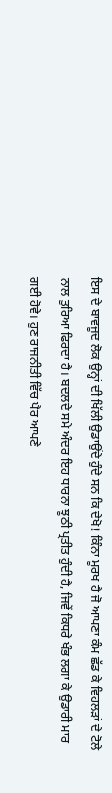ਇਸ ਦੇ ਬਾਵਜੂਦ ਲੋਕ ਉਨ੍ਹਾਂ ਦੀ ਖਿੱਲੀ ਉਡਾਉਂਦੇ ਹੁੰਦੇ ਸਨ ਕਿ ਦੇਖੋ! ਕਿੰਨਾ ਮੂਰਖ ਹੈ ਜੋ ਆਪਣਾ ਕੰਮ ਛੱਡ ਕੇ ਵਿਹਲੜਾਂ ਦੇ ਟੋਲੇ ਨਾਲ ਤੁਰਿਆ ਫਿਰਦਾ ਹੈ। ਬਦਲਦੇ ਸਮੇ ਅੰਦਰ ਇਹ ਧਾਰਨਾ ਝੂਠੀ ਪ੍ਰਤੀਤ ਹੁੰਦੀ ਹੈ, ਜਿਵੇਂ ਕਿਧਰੇ ਖੰਭ ਲਗਾ ਕੇ ਉਡਾਰੀ ਮਾਰ ਗਈ ਹੋਵੇ। ਹੁਣ ਰਾਜਨੀਤੀ ਵਿੱਚ ਪੈਰ ਆਪਣੇ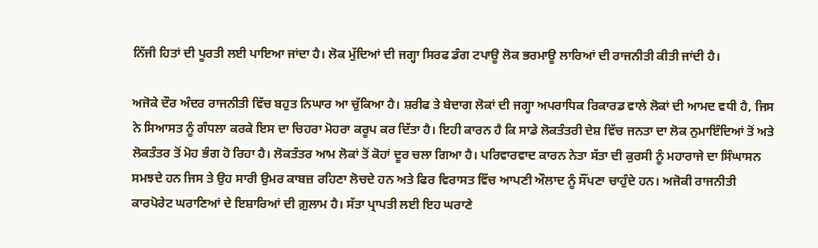ਨਿੱਜੀ ਹਿਤਾਂ ਦੀ ਪੂਰਤੀ ਲਈ ਪਾਇਆ ਜਾਂਦਾ ਹੈ। ਲੋਕ ਮੁੱਦਿਆਂ ਦੀ ਜਗ੍ਹਾ ਸਿਰਫ ਡੰਗ ਟਪਾਊ ਲੋਕ ਭਰਮਾਊ ਲਾਰਿਆਂ ਦੀ ਰਾਜਨੀਤੀ ਕੀਤੀ ਜਾਂਦੀ ਹੈ।

ਅਜੋਕੇ ਦੌਰ ਅੰਦਰ ਰਾਜਨੀਤੀ ਵਿੱਚ ਬਹੁਤ ਨਿਘਾਰ ਆ ਚੁੱਕਿਆ ਹੈ। ਸ਼ਰੀਫ ਤੇ ਬੇਦਾਗ ਲੋਕਾਂ ਦੀ ਜਗ੍ਹਾ ਅਪਰਾਧਿਕ ਰਿਕਾਰਡ ਵਾਲੇ ਲੋਕਾਂ ਦੀ ਆਮਦ ਵਧੀ ਹੈ, ਜਿਸ ਨੇ ਸਿਆਸਤ ਨੂੰ ਗੰਧਲਾ ਕਰਕੇ ਇਸ ਦਾ ਚਿਹਰਾ ਮੋਹਰਾ ਕਰੂਪ ਕਰ ਦਿੱਤਾ ਹੈ। ਇਹੀ ਕਾਰਨ ਹੈ ਕਿ ਸਾਡੇ ਲੋਕਤੰਤਰੀ ਦੇਸ਼ ਵਿੱਚ ਜਨਤਾ ਦਾ ਲੋਕ ਨੁਮਾਇੰਦਿਆਂ ਤੋਂ ਅਤੇ ਲੋਕਤੰਤਰ ਤੋਂ ਮੋਹ ਭੰਗ ਹੋ ਰਿਹਾ ਹੈ। ਲੋਕਤੰਤਰ ਆਮ ਲੋਕਾਂ ਤੋਂ ਕੋਹਾਂ ਦੂਰ ਚਲਾ ਗਿਆ ਹੈ। ਪਰਿਵਾਰਵਾਦ ਕਾਰਨ ਨੇਤਾ ਸੱਤਾ ਦੀ ਕੁਰਸੀ ਨੂੰ ਮਹਾਰਾਜੇ ਦਾ ਸਿੰਘਾਸਨ ਸਮਝਦੇ ਹਨ ਜਿਸ ਤੇ ਉਹ ਸਾਰੀ ਉਮਰ ਕਾਬਜ਼ ਰਹਿਣਾ ਲੋਚਦੇ ਹਨ ਅਤੇ ਫਿਰ ਵਿਰਾਸਤ ਵਿੱਚ ਆਪਣੀ ਔਲਾਦ ਨੂੰ ਸੌਂਪਣਾ ਚਾਹੁੰਦੇ ਹਨ। ਅਜੋਕੀ ਰਾਜਨੀਤੀ ਕਾਰਪੋਰੇਟ ਘਰਾਣਿਆਂ ਦੇ ਇਸ਼ਾਰਿਆਂ ਦੀ ਗ਼ੁਲਾਮ ਹੈ। ਸੱਤਾ ਪ੍ਰਾਪਤੀ ਲਈ ਇਹ ਘਰਾਣੇ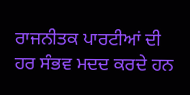ਰਾਜਨੀਤਕ ਪਾਰਟੀਆਂ ਦੀ ਹਰ ਸੰਭਵ ਮਦਦ ਕਰਦੇ ਹਨ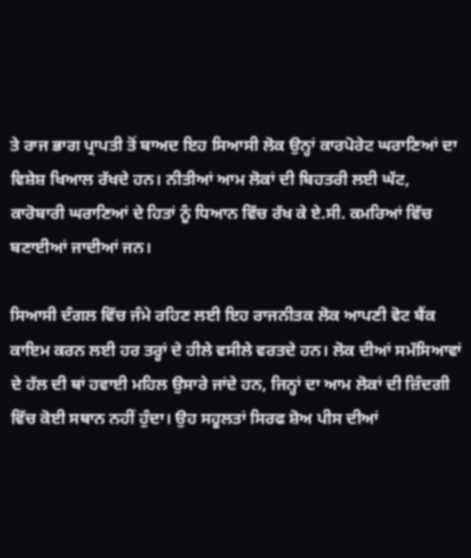ਤੇ ਰਾਜ ਭਾਗ ਪ੍ਰਾਪਤੀ ਤੋਂ ਬਾਅਦ ਇਹ ਸਿਆਸੀ ਲੋਕ ਉਨ੍ਹਾਂ ਕਾਰਪੋਰੇਟ ਘਰਾਣਿਆਂ ਦਾ ਵਿਸ਼ੇਸ਼ ਖਿਆਲ ਰੱਖਦੇ ਹਨ। ਨੀਤੀਆਂ ਆਮ ਲੋਕਾਂ ਦੀ ਬਿਹਤਰੀ ਲਈ ਘੱਟ, ਕਾਰੋਬਾਰੀ ਘਰਾਣਿਆਂ ਦੇ ਹਿਤਾਂ ਨੂੰ ਧਿਆਨ ਵਿੱਚ ਰੱਖ ਕੇ ਏ.ਸੀ. ਕਮਰਿਆਂ ਵਿੱਚ ਬਣਾਈਆਂ ਜਾਦੀਆਂ ਜਨ।

ਸਿਆਸੀ ਦੰਗਲ ਵਿੱਚ ਜੰਮੇ ਰਹਿਣ ਲਈ ਇਹ ਰਾਜਨੀਤਕ ਲੋਕ ਆਪਣੀ ਵੋਟ ਬੈਂਕ ਕਾਇਮ ਕਰਨ ਲਈ ਹਰ ਤਰ੍ਹਾਂ ਦੇ ਹੀਲੇ ਵਸੀਲੇ ਵਰਤਦੇ ਹਨ। ਲੋਕ ਦੀਆਂ ਸਮੱਸਿਆਵਾਂ ਦੇ ਹੱਲ ਦੀ ਥਾਂ ਹਵਾਈ ਮਹਿਲ ਉਸਾਰੇ ਜਾਂਦੇ ਹਨ, ਜਿਨ੍ਹਾਂ ਦਾ ਆਮ ਲੋਕਾਂ ਦੀ ਜ਼ਿੰਦਗੀ ਵਿੱਚ ਕੋਈ ਸਥਾਨ ਨਹੀਂ ਹੁੰਦਾ। ਉਹ ਸਹੂਲਤਾਂ ਸਿਰਫ ਸ਼ੋਅ ਪੀਸ ਦੀਆਂ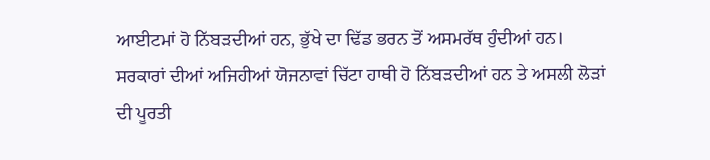ਆਈਟਮਾਂ ਹੋ ਨਿੱਬੜਦੀਆਂ ਹਨ, ਭੁੱਖੇ ਦਾ ਢਿੱਡ ਭਰਨ ਤੋਂ ਅਸਮਰੱਥ ਹੁੰਦੀਆਂ ਹਨ। ਸਰਕਾਰਾਂ ਦੀਆਂ ਅਜਿਹੀਆਂ ਯੋਜਨਾਵਾਂ ਚਿੱਟਾ ਹਾਥੀ ਹੋ ਨਿੱਬੜਦੀਆਂ ਹਨ ਤੇ ਅਸਲੀ ਲੋੜਾਂ ਦੀ ਪੂਰਤੀ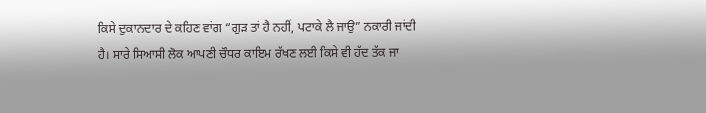ਕਿਸੇ ਦੁਕਾਨਦਾਰ ਦੇ ਕਹਿਣ ਵਾਂਗ “ਗੁੜ ਤਾਂ ਹੈ ਨਹੀਂ, ਪਟਾਕੇ ਲੈ ਜਾਉ” ਨਕਾਰੀ ਜਾਂਦੀ ਹੈ। ਸਾਰੇ ਸਿਆਸੀ ਲੋਕ ਆਪਣੀ ਚੌਧਰ ਕਾਇਮ ਰੱਖਣ ਲਈ ਕਿਸੇ ਵੀ ਹੱਦ ਤੱਕ ਜਾ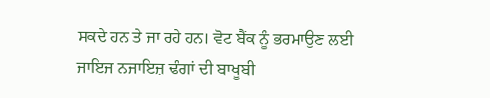ਸਕਦੇ ਹਨ ਤੇ ਜਾ ਰਹੇ ਹਨ। ਵੋਟ ਬੈਂਕ ਨੂੰ ਭਰਮਾਉਣ ਲਈ ਜਾਇਜ ਨਜਾਇਜ਼ ਢੰਗਾਂ ਦੀ ਬਾਖੂਬੀ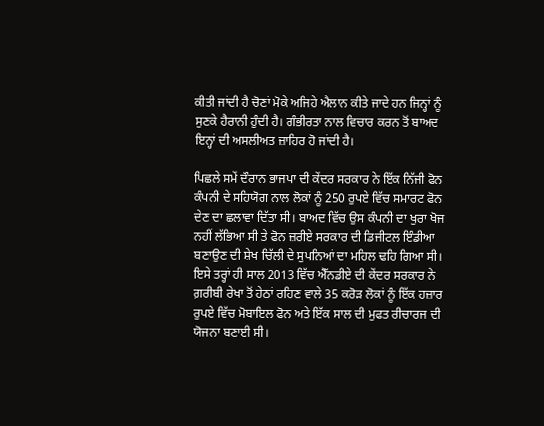ਕੀਤੀ ਜਾਂਦੀ ਹੈ ਚੋਣਾਂ ਮੋਕੇ ਅਜਿਹੇ ਐਲਾਨ ਕੀਤੇ ਜਾਦੇ ਹਨ ਜਿਨ੍ਹਾਂ ਨੂੰ ਸੁਣਕੇ ਹੈਰਾਨੀ ਹੁੰਦੀ ਹੈ। ਗੰਭੀਰਤਾ ਨਾਲ ਵਿਚਾਰ ਕਰਨ ਤੋਂ ਬਾਅਦ ਇਨ੍ਹਾਂ ਦੀ ਅਸਲੀਅਤ ਜ਼ਾਹਿਰ ਹੋ ਜਾਂਦੀ ਹੈ।

ਪਿਛਲੇ ਸਮੇਂ ਦੌਰਾਨ ਭਾਜਪਾ ਦੀ ਕੇਂਦਰ ਸਰਕਾਰ ਨੇ ਇੱਕ ਨਿੱਜੀ ਫੋਨ ਕੰਪਨੀ ਦੇ ਸਹਿਯੋਗ ਨਾਲ ਲੋਕਾਂ ਨੂੰ 250 ਰੁਪਏ ਵਿੱਚ ਸਮਾਰਟ ਫੋਨ ਦੇਣ ਦਾ ਛਲਾਵਾ ਦਿੱਤਾ ਸੀ। ਬਾਅਦ ਵਿੱਚ ਉਸ ਕੰਪਨੀ ਦਾ ਖੁਰਾ ਖੋਜ ਨਹੀਂ ਲੱਭਿਆ ਸੀ ਤੇ ਫੋਨ ਜ਼ਰੀਏ ਸਰਕਾਰ ਦੀ ਡਿਜੀਟਲ ਇੰਡੀਆ ਬਣਾਉਣ ਦੀ ਸ਼ੇਖ ਚਿੱਲੀ ਦੇ ਸੁਪਨਿਆਂ ਦਾ ਮਹਿਲ ਢਹਿ ਗਿਆ ਸੀ। ਇਸੇ ਤਰ੍ਹਾਂ ਹੀ ਸਾਲ 2013 ਵਿੱਚ ਐੱਨਡੀਏ ਦੀ ਕੇਂਦਰ ਸਰਕਾਰ ਨੇ ਗ਼ਰੀਬੀ ਰੇਖਾ ਤੋਂ ਹੇਠਾਂ ਰਹਿਣ ਵਾਲੇ 35 ਕਰੋੜ ਲੋਕਾਂ ਨੂੰ ਇੱਕ ਹਜ਼ਾਰ ਰੁਪਏ ਵਿੱਚ ਮੋਬਾਇਲ ਫੋਨ ਅਤੇ ਇੱਕ ਸਾਲ ਦੀ ਮੁਫਤ ਰੀਚਾਰਜ ਦੀ ਯੋਜਨਾ ਬਣਾਈ ਸੀ।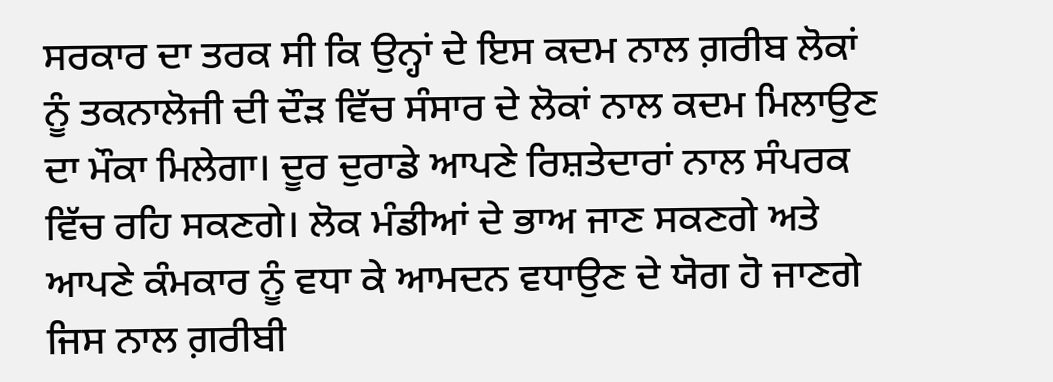ਸਰਕਾਰ ਦਾ ਤਰਕ ਸੀ ਕਿ ਉਨ੍ਹਾਂ ਦੇ ਇਸ ਕਦਮ ਨਾਲ ਗ਼ਰੀਬ ਲੋਕਾਂ ਨੂੰ ਤਕਨਾਲੋਜੀ ਦੀ ਦੌੜ ਵਿੱਚ ਸੰਸਾਰ ਦੇ ਲੋਕਾਂ ਨਾਲ ਕਦਮ ਮਿਲਾਉਣ ਦਾ ਮੌਕਾ ਮਿਲੇਗਾ। ਦੂਰ ਦੁਰਾਡੇ ਆਪਣੇ ਰਿਸ਼ਤੇਦਾਰਾਂ ਨਾਲ ਸੰਪਰਕ ਵਿੱਚ ਰਹਿ ਸਕਣਗੇ। ਲੋਕ ਮੰਡੀਆਂ ਦੇ ਭਾਅ ਜਾਣ ਸਕਣਗੇ ਅਤੇ ਆਪਣੇ ਕੰਮਕਾਰ ਨੂੰ ਵਧਾ ਕੇ ਆਮਦਨ ਵਧਾਉਣ ਦੇ ਯੋਗ ਹੋ ਜਾਣਗੇ ਜਿਸ ਨਾਲ ਗ਼ਰੀਬੀ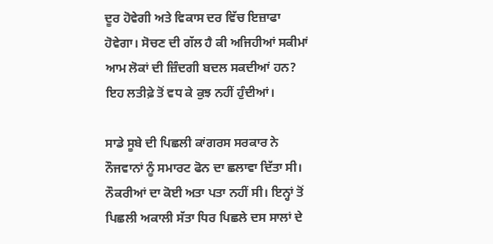ਦੂਰ ਹੋਵੇਗੀ ਅਤੇ ਵਿਕਾਸ ਦਰ ਵਿੱਚ ਇਜ਼ਾਫਾ ਹੋਵੇਗਾ। ਸੋਚਣ ਦੀ ਗੱਲ ਹੈ ਕੀ ਅਜਿਹੀਆਂ ਸਕੀਮਾਂ ਆਮ ਲੋਕਾਂ ਦੀ ਜ਼ਿੰਦਗੀ ਬਦਲ ਸਕਦੀਆਂ ਹਨ? ਇਹ ਲਤੀਫ਼ੇ ਤੋਂ ਵਧ ਕੇ ਕੁਝ ਨਹੀਂ ਹੁੰਦੀਆਂ।

ਸਾਡੇ ਸੂਬੇ ਦੀ ਪਿਛਲੀ ਕਾਂਗਰਸ ਸਰਕਾਰ ਨੇ ਨੌਜਵਾਨਾਂ ਨੂੰ ਸਮਾਰਟ ਫੋਨ ਦਾ ਛਲਾਵਾ ਦਿੱਤਾ ਸੀ। ਨੌਕਰੀਆਂ ਦਾ ਕੋਈ ਅਤਾ ਪਤਾ ਨਹੀਂ ਸੀ। ਇਨ੍ਹਾਂ ਤੋਂ ਪਿਛਲੀ ਅਕਾਲੀ ਸੱਤਾ ਧਿਰ ਪਿਛਲੇ ਦਸ ਸਾਲਾਂ ਦੇ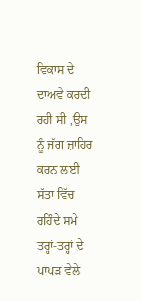ਵਿਕਾਸ ਦੇ ਦਾਅਵੇ ਕਰਦੀ ਰਹੀ ਸੀ ,ਉਸ ਨੂੰ ਜੱਗ ਜ਼ਾਹਿਰ ਕਰਨ ਲਈ ਸੱਤਾ ਵਿੱਚ ਰਹਿੰਦੇ ਸਮੇ ਤਰ੍ਹਾਂ-ਤਰ੍ਹਾਂ ਦੇ ਪਾਪੜ ਵੇਲੇ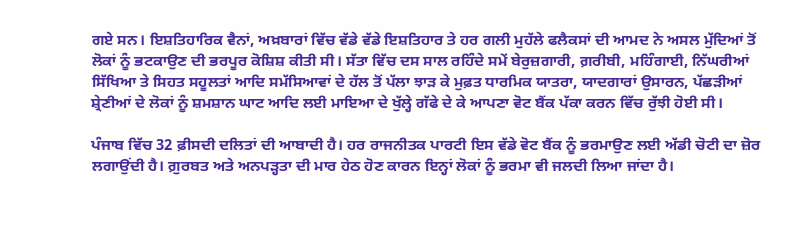ਗਏ ਸਨ। ਇਸ਼ਤਿਹਾਰਿਕ ਵੈਨਾਂ, ਅਖ਼ਬਾਰਾਂ ਵਿੱਚ ਵੱਡੇ ਵੱਡੇ ਇਸ਼ਤਿਹਾਰ ਤੇ ਹਰ ਗਲੀ ਮੁਹੱਲੇ ਫਲੈਕਸਾਂ ਦੀ ਆਮਦ ਨੇ ਅਸਲ ਮੁੱਦਿਆਂ ਤੋਂ ਲੋਕਾਂ ਨੂੰ ਭਟਕਾਉਣ ਦੀ ਭਰਪੂਰ ਕੋਸ਼ਿਸ਼ ਕੀਤੀ ਸੀ। ਸੱਤਾ ਵਿੱਚ ਦਸ ਸਾਲ ਰਹਿੰਦੇ ਸਮੇਂ ਬੇਰੁਜ਼ਗਾਰੀ, ਗ਼ਰੀਬੀ, ਮਹਿੰਗਾਈ, ਨਿੱਘਰੀਆਂ ਸਿੱਖਿਆ ਤੇ ਸਿਹਤ ਸਹੂਲਤਾਂ ਆਦਿ ਸਮੱਸਿਆਵਾਂ ਦੇ ਹੱਲ ਤੋਂ ਪੱਲਾ ਝਾੜ ਕੇ ਮੁਫ਼ਤ ਧਾਰਮਿਕ ਯਾਤਰਾ, ਯਾਦਗਾਰਾਂ ਉਸਾਰਨ, ਪੱਛੜੀਆਂ ਸ਼੍ਰੇਣੀਆਂ ਦੇ ਲੋਕਾਂ ਨੂੰ ਸ਼ਮਸ਼ਾਨ ਘਾਟ ਆਦਿ ਲਈ ਮਾਇਆ ਦੇ ਖੁੱਲ੍ਹੇ ਗੱਫੇ ਦੇ ਕੇ ਆਪਣਾ ਵੋਟ ਬੈਂਕ ਪੱਕਾ ਕਰਨ ਵਿੱਚ ਰੁੱਝੀ ਹੋਈ ਸੀ।

ਪੰਜਾਬ ਵਿੱਚ 32 ਫ਼ੀਸਦੀ ਦਲਿਤਾਂ ਦੀ ਆਬਾਦੀ ਹੈ। ਹਰ ਰਾਜਨੀਤਕ ਪਾਰਟੀ ਇਸ ਵੱਡੇ ਵੋਟ ਬੈਂਕ ਨੂੰ ਭਰਮਾਉਣ ਲਈ ਅੱਡੀ ਚੋਟੀ ਦਾ ਜ਼ੋਰ ਲਗਾਉਂਦੀ ਹੈ। ਗ਼ੁਰਬਤ ਅਤੇ ਅਨਪੜ੍ਹਤਾ ਦੀ ਮਾਰ ਹੇਠ ਹੋਣ ਕਾਰਨ ਇਨ੍ਹਾਂ ਲੋਕਾਂ ਨੂੰ ਭਰਮਾ ਵੀ ਜਲਦੀ ਲਿਆ ਜਾਂਦਾ ਹੈ।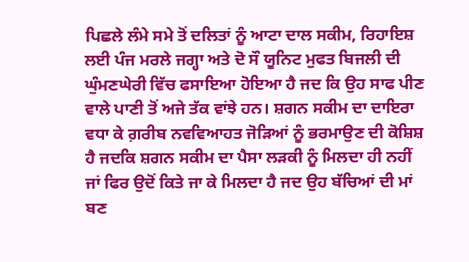ਪਿਛਲੇ ਲੰਮੇ ਸਮੇ ਤੋਂ ਦਲਿਤਾਂ ਨੂੰ ਆਟਾ ਦਾਲ ਸਕੀਮ, ਰਿਹਾਇਸ਼ ਲਈ ਪੰਜ ਮਰਲੇ ਜਗ੍ਹਾ ਅਤੇ ਦੋ ਸੌ ਯੂਨਿਟ ਮੁਫਤ ਬਿਜਲੀ ਦੀ ਘੁੰਮਣਘੇਰੀ ਵਿੱਚ ਫਸਾਇਆ ਹੋਇਆ ਹੈ ਜਦ ਕਿ ਉਹ ਸਾਫ ਪੀਣ ਵਾਲੇ ਪਾਣੀ ਤੋਂ ਅਜੇ ਤੱਕ ਵਾਂਝੇ ਹਨ। ਸ਼ਗਨ ਸਕੀਮ ਦਾ ਦਾਇਰਾ ਵਧਾ ਕੇ ਗ਼ਰੀਬ ਨਵਵਿਆਹਤ ਜੋੜਿਆਂ ਨੂੰ ਭਰਮਾਉਣ ਦੀ ਕੋਸ਼ਿਸ਼ ਹੈ ਜਦਕਿ ਸ਼ਗਨ ਸਕੀਮ ਦਾ ਪੈਸਾ ਲੜਕੀ ਨੂੰ ਮਿਲਦਾ ਹੀ ਨਹੀਂ ਜਾਂ ਫਿਰ ਉਦੋਂ ਕਿਤੇ ਜਾ ਕੇ ਮਿਲਦਾ ਹੈ ਜਦ ਉਹ ਬੱਚਿਆਂ ਦੀ ਮਾਂ ਬਣ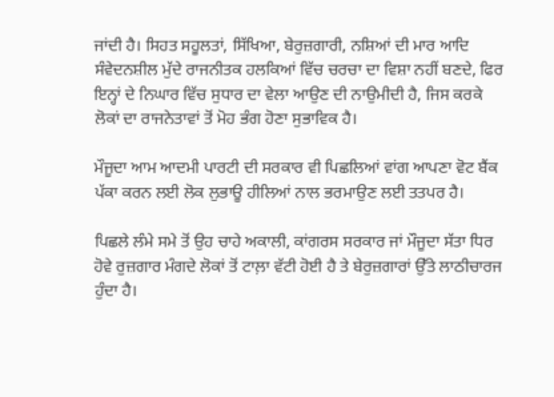ਜਾਂਦੀ ਹੈ। ਸਿਹਤ ਸਹੂਲਤਾਂ, ਸਿੱਖਿਆ, ਬੇਰੁਜ਼ਗਾਰੀ, ਨਸ਼ਿਆਂ ਦੀ ਮਾਰ ਆਦਿ ਸੰਵੇਦਨਸ਼ੀਲ ਮੁੱਦੇ ਰਾਜਨੀਤਕ ਹਲਕਿਆਂ ਵਿੱਚ ਚਰਚਾ ਦਾ ਵਿਸ਼ਾ ਨਹੀਂ ਬਣਦੇ, ਫਿਰ ਇਨ੍ਹਾਂ ਦੇ ਨਿਘਾਰ ਵਿੱਚ ਸੁਧਾਰ ਦਾ ਵੇਲਾ ਆਉਣ ਦੀ ਨਾਉਮੀਦੀ ਹੈ, ਜਿਸ ਕਰਕੇ ਲੋਕਾਂ ਦਾ ਰਾਜਨੇਤਾਵਾਂ ਤੋਂ ਮੋਹ ਭੰਗ ਹੋਣਾ ਸੁਭਾਵਿਕ ਹੈ।

ਮੌਜੂਦਾ ਆਮ ਆਦਮੀ ਪਾਰਟੀ ਦੀ ਸਰਕਾਰ ਵੀ ਪਿਛਲਿਆਂ ਵਾਂਗ ਆਪਣਾ ਵੋਟ ਬੈਂਕ ਪੱਕਾ ਕਰਨ ਲਈ ਲੋਕ ਲੁਭਾਊ ਹੀਲਿਆਂ ਨਾਲ ਭਰਮਾਉਣ ਲਈ ਤਤਪਰ ਹੈ।

ਪਿਛਲੇ ਲੰਮੇ ਸਮੇ ਤੋਂ ਉਹ ਚਾਹੇ ਅਕਾਲੀ, ਕਾਂਗਰਸ ਸਰਕਾਰ ਜਾਂ ਮੌਜੂਦਾ ਸੱਤਾ ਧਿਰ ਹੋਵੇ ਰੁਜ਼ਗਾਰ ਮੰਗਦੇ ਲੋਕਾਂ ਤੋਂ ਟਾਲ਼ਾ ਵੱਟੀ ਹੋਈ ਹੈ ਤੇ ਬੇਰੁਜ਼ਗਾਰਾਂ ਉੱਤੇ ਲਾਠੀਚਾਰਜ ਹੁੰਦਾ ਹੈ।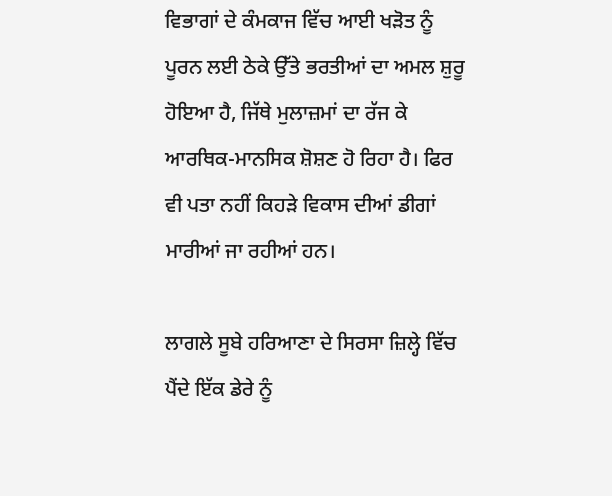ਵਿਭਾਗਾਂ ਦੇ ਕੰਮਕਾਜ ਵਿੱਚ ਆਈ ਖੜੋਤ ਨੂੰ ਪੂਰਨ ਲਈ ਠੇਕੇ ਉੱਤੇ ਭਰਤੀਆਂ ਦਾ ਅਮਲ ਸ਼ੁਰੂ ਹੋਇਆ ਹੈ, ਜਿੱਥੇ ਮੁਲਾਜ਼ਮਾਂ ਦਾ ਰੱਜ ਕੇ ਆਰਥਿਕ-ਮਾਨਸਿਕ ਸ਼ੋਸ਼ਣ ਹੋ ਰਿਹਾ ਹੈ। ਫਿਰ ਵੀ ਪਤਾ ਨਹੀਂ ਕਿਹੜੇ ਵਿਕਾਸ ਦੀਆਂ ਡੀਗਾਂ ਮਾਰੀਆਂ ਜਾ ਰਹੀਆਂ ਹਨ।

ਲਾਗਲੇ ਸੂਬੇ ਹਰਿਆਣਾ ਦੇ ਸਿਰਸਾ ਜ਼ਿਲ੍ਹੇ ਵਿੱਚ ਪੈਂਦੇ ਇੱਕ ਡੇਰੇ ਨੂੰ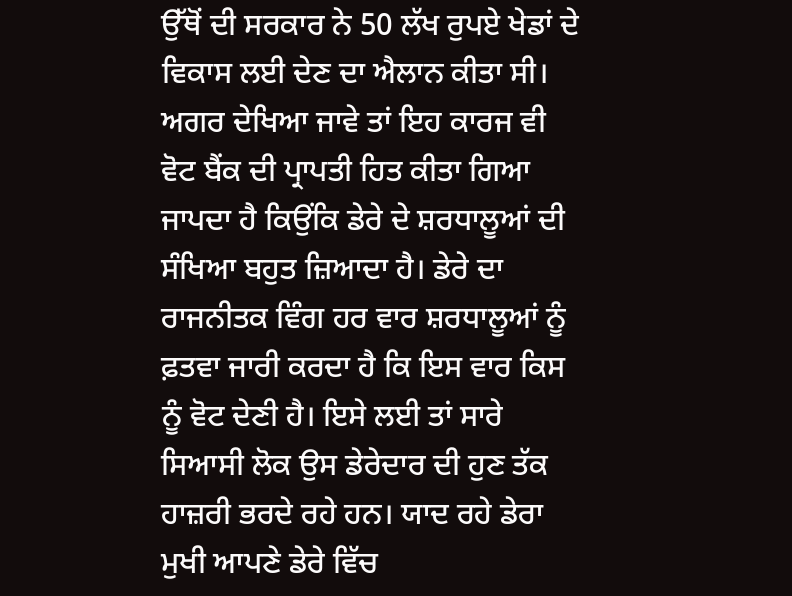ਉੱਥੋਂ ਦੀ ਸਰਕਾਰ ਨੇ 50 ਲੱਖ ਰੁਪਏ ਖੇਡਾਂ ਦੇ ਵਿਕਾਸ ਲਈ ਦੇਣ ਦਾ ਐਲਾਨ ਕੀਤਾ ਸੀ। ਅਗਰ ਦੇਖਿਆ ਜਾਵੇ ਤਾਂ ਇਹ ਕਾਰਜ ਵੀ ਵੋਟ ਬੈਂਕ ਦੀ ਪ੍ਰਾਪਤੀ ਹਿਤ ਕੀਤਾ ਗਿਆ ਜਾਪਦਾ ਹੈ ਕਿਉਂਕਿ ਡੇਰੇ ਦੇ ਸ਼ਰਧਾਲੂਆਂ ਦੀ ਸੰਖਿਆ ਬਹੁਤ ਜ਼ਿਆਦਾ ਹੈ। ਡੇਰੇ ਦਾ ਰਾਜਨੀਤਕ ਵਿੰਗ ਹਰ ਵਾਰ ਸ਼ਰਧਾਲੂਆਂ ਨੂੰ ਫ਼ਤਵਾ ਜਾਰੀ ਕਰਦਾ ਹੈ ਕਿ ਇਸ ਵਾਰ ਕਿਸ ਨੂੰ ਵੋਟ ਦੇਣੀ ਹੈ। ਇਸੇ ਲਈ ਤਾਂ ਸਾਰੇ ਸਿਆਸੀ ਲੋਕ ਉਸ ਡੇਰੇਦਾਰ ਦੀ ਹੁਣ ਤੱਕ ਹਾਜ਼ਰੀ ਭਰਦੇ ਰਹੇ ਹਨ। ਯਾਦ ਰਹੇ ਡੇਰਾ ਮੁਖੀ ਆਪਣੇ ਡੇਰੇ ਵਿੱਚ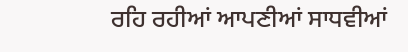ਰਹਿ ਰਹੀਆਂ ਆਪਣੀਆਂ ਸਾਧਵੀਆਂ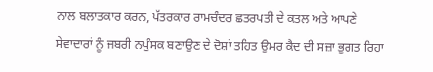ਨਾਲ ਬਲਾਤਕਾਰ ਕਰਨ, ਪੱਤਰਕਾਰ ਰਾਮਚੰਦਰ ਛਤਰਪਤੀ ਦੇ ਕਤਲ ਅਤੇ ਆਪਣੇ ਸੇਵਾਦਾਰਾਂ ਨੂੰ ਜਬਰੀ ਨਪੁੰਸਕ ਬਣਾਉਣ ਦੇ ਦੋਸ਼ਾਂ ਤਹਿਤ ਉਮਰ ਕੈਦ ਦੀ ਸਜ਼ਾ ਭੁਗਤ ਰਿਹਾ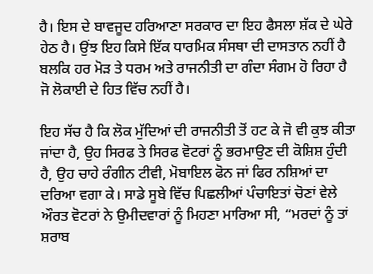ਹੈ। ਇਸ ਦੇ ਬਾਵਜੂਦ ਹਰਿਆਣਾ ਸਰਕਾਰ ਦਾ ਇਹ ਫੈਸਲਾ ਸ਼ੱਕ ਦੇ ਘੇਰੇ ਹੇਠ ਹੈ। ਉਂਝ ਇਹ ਕਿਸੇ ਇੱਕ ਧਾਰਮਿਕ ਸੰਸਥਾ ਦੀ ਦਾਸਤਾਨ ਨਹੀਂ ਹੈ ਬਲਕਿ ਹਰ ਮੋੜ ਤੇ ਧਰਮ ਅਤੇ ਰਾਜਨੀਤੀ ਦਾ ਗੰਦਾ ਸੰਗਮ ਹੋ ਰਿਹਾ ਹੈ ਜੋ ਲੋਕਾਈ ਦੇ ਹਿਤ ਵਿੱਚ ਨਹੀਂ ਹੈ।

ਇਹ ਸੱਚ ਹੈ ਕਿ ਲੋਕ ਮੁੱਦਿਆਂ ਦੀ ਰਾਜਨੀਤੀ ਤੋਂ ਹਟ ਕੇ ਜੋ ਵੀ ਕੁਝ ਕੀਤਾ ਜਾਂਦਾ ਹੈ, ਉਹ ਸਿਰਫ ਤੇ ਸਿਰਫ ਵੋਟਰਾਂ ਨੂੰ ਭਰਮਾਉਣ ਦੀ ਕੋਸ਼ਿਸ਼ ਹੁੰਦੀ ਹੈ, ਉਹ ਚਾਹੇ ਰੰਗੀਨ ਟੀਵੀ, ਮੋਬਾਇਲ ਫੋਨ ਜਾਂ ਫਿਰ ਨਸ਼ਿਆਂ ਦਾ ਦਰਿਆ ਵਗਾ ਕੇ। ਸਾਡੇ ਸੂਬੇ ਵਿੱਚ ਪਿਛਲੀਆਂ ਪੰਚਾਇਤਾਂ ਚੋਣਾਂ ਵੇਲੇ ਔਰਤ ਵੋਟਰਾਂ ਨੇ ਉਮੀਦਵਾਰਾਂ ਨੂੰ ਮਿਹਣਾ ਮਾਰਿਆ ਸੀ, “ਮਰਦਾਂ ਨੂੰ ਤਾਂ ਸ਼ਰਾਬ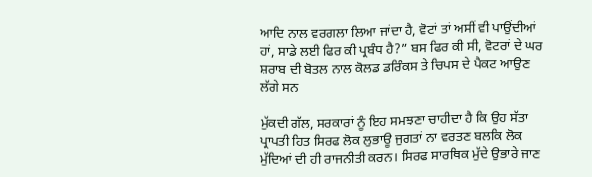ਆਦਿ ਨਾਲ ਵਰਗਲਾ ਲਿਆ ਜਾਂਦਾ ਹੈ, ਵੋਟਾਂ ਤਾਂ ਅਸੀਂ ਵੀ ਪਾਉਂਦੀਆਂ ਹਾਂ, ਸਾਡੇ ਲਈ ਫਿਰ ਕੀ ਪ੍ਰਬੰਧ ਹੈ?” ਬਸ ਫਿਰ ਕੀ ਸੀ, ਵੋਟਰਾਂ ਦੇ ਘਰ ਸ਼ਰਾਬ ਦੀ ਬੋਤਲ ਨਾਲ ਕੋਲਡ ਡਰਿੰਕਸ ਤੇ ਚਿਪਸ ਦੇ ਪੈਕਟ ਆਉਣ ਲੱਗੇ ਸਨ

ਮੁੱਕਦੀ ਗੱਲ, ਸਰਕਾਰਾਂ ਨੂੰ ਇਹ ਸਮਝਣਾ ਚਾਹੀਦਾ ਹੈ ਕਿ ਉਹ ਸੱਤਾ ਪ੍ਰਾਪਤੀ ਹਿਤ ਸਿਰਫ ਲੋਕ ਲੁਭਾਊ ਜੁਗਤਾਂ ਨਾ ਵਰਤਣ ਬਲਕਿ ਲੋਕ ਮੁੱਦਿਆਂ ਦੀ ਹੀ ਰਾਜਨੀਤੀ ਕਰਨ। ਸਿਰਫ ਸਾਰਥਿਕ ਮੁੱਦੇ ਉਭਾਰੇ ਜਾਣ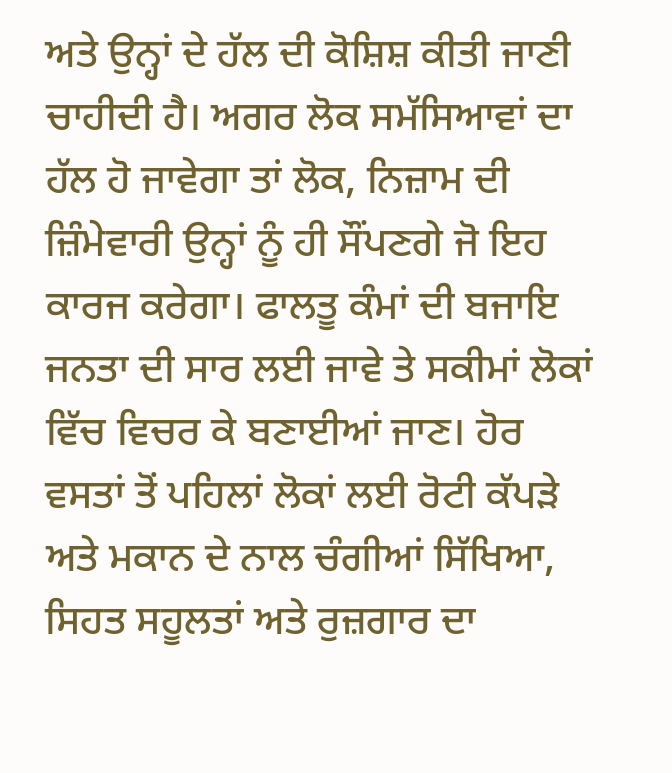ਅਤੇ ਉਨ੍ਹਾਂ ਦੇ ਹੱਲ ਦੀ ਕੋਸ਼ਿਸ਼ ਕੀਤੀ ਜਾਣੀ ਚਾਹੀਦੀ ਹੈ। ਅਗਰ ਲੋਕ ਸਮੱਸਿਆਵਾਂ ਦਾ ਹੱਲ ਹੋ ਜਾਵੇਗਾ ਤਾਂ ਲੋਕ, ਨਿਜ਼ਾਮ ਦੀ ਜ਼ਿੰਮੇਵਾਰੀ ਉਨ੍ਹਾਂ ਨੂੰ ਹੀ ਸੌਂਪਣਗੇ ਜੋ ਇਹ ਕਾਰਜ ਕਰੇਗਾ। ਫਾਲਤੂ ਕੰਮਾਂ ਦੀ ਬਜਾਇ ਜਨਤਾ ਦੀ ਸਾਰ ਲਈ ਜਾਵੇ ਤੇ ਸਕੀਮਾਂ ਲੋਕਾਂ ਵਿੱਚ ਵਿਚਰ ਕੇ ਬਣਾਈਆਂ ਜਾਣ। ਹੋਰ ਵਸਤਾਂ ਤੋਂ ਪਹਿਲਾਂ ਲੋਕਾਂ ਲਈ ਰੋਟੀ ਕੱਪੜੇ ਅਤੇ ਮਕਾਨ ਦੇ ਨਾਲ ਚੰਗੀਆਂ ਸਿੱਖਿਆ, ਸਿਹਤ ਸਹੂਲਤਾਂ ਅਤੇ ਰੁਜ਼ਗਾਰ ਦਾ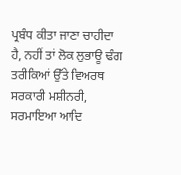ਪ੍ਰਬੰਧ ਕੀਤਾ ਜਾਣਾ ਚਾਹੀਦਾ ਹੈ, ਨਹੀਂ ਤਾਂ ਲੋਕ ਲੁਭਾਊ ਢੰਗ ਤਰੀਕਿਆਂ ਉੱਤੇ ਵਿਅਰਥ ਸਰਕਾਰੀ ਮਸ਼ੀਨਰੀ, ਸਰਮਾਇਆ ਆਦਿ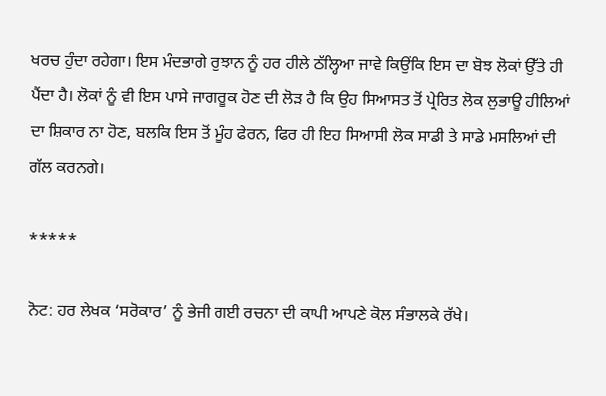ਖਰਚ ਹੁੰਦਾ ਰਹੇਗਾ। ਇਸ ਮੰਦਭਾਗੇ ਰੁਝਾਨ ਨੂੰ ਹਰ ਹੀਲੇ ਠੱਲ੍ਹਿਆ ਜਾਵੇ ਕਿਉਂਕਿ ਇਸ ਦਾ ਬੋਝ ਲੋਕਾਂ ਉੱਤੇ ਹੀ ਪੈਂਦਾ ਹੈ। ਲੋਕਾਂ ਨੂੰ ਵੀ ਇਸ ਪਾਸੇ ਜਾਗਰੂਕ ਹੋਣ ਦੀ ਲੋੜ ਹੈ ਕਿ ਉਹ ਸਿਆਸਤ ਤੋਂ ਪ੍ਰੇਰਿਤ ਲੋਕ ਲੁਭਾਊ ਹੀਲਿਆਂ ਦਾ ਸ਼ਿਕਾਰ ਨਾ ਹੋਣ, ਬਲਕਿ ਇਸ ਤੋਂ ਮੂੰਹ ਫੇਰਨ, ਫਿਰ ਹੀ ਇਹ ਸਿਆਸੀ ਲੋਕ ਸਾਡੀ ਤੇ ਸਾਡੇ ਮਸਲਿਆਂ ਦੀ ਗੱਲ ਕਰਨਗੇ।

*****

ਨੋਟ: ਹਰ ਲੇਖਕ ‘ਸਰੋਕਾਰ’ ਨੂੰ ਭੇਜੀ ਗਈ ਰਚਨਾ ਦੀ ਕਾਪੀ ਆਪਣੇ ਕੋਲ ਸੰਭਾਲਕੇ ਰੱਖੇ।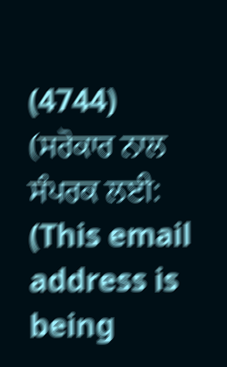(4744)
(ਸਰੋਕਾਰ ਨਾਲ ਸੰਪਰਕ ਲਈ: (This email address is being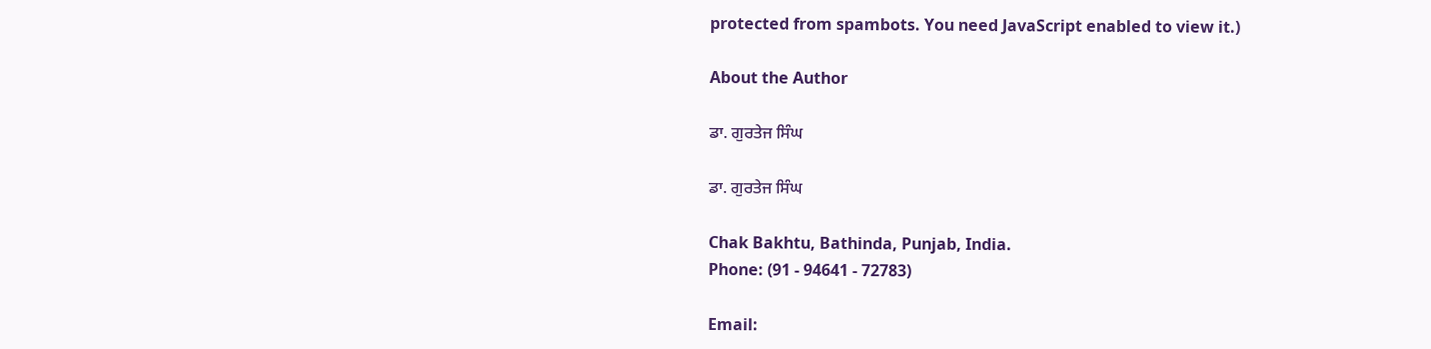protected from spambots. You need JavaScript enabled to view it.)

About the Author

ਡਾ. ਗੁਰਤੇਜ ਸਿੰਘ

ਡਾ. ਗੁਰਤੇਜ ਸਿੰਘ

Chak Bakhtu, Bathinda, Punjab, India.
Phone: (91 - 94641 - 72783)

Email: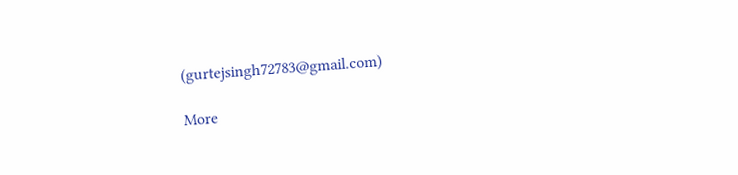(gurtejsingh72783@gmail.com)

More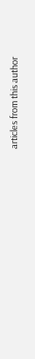articles from this author